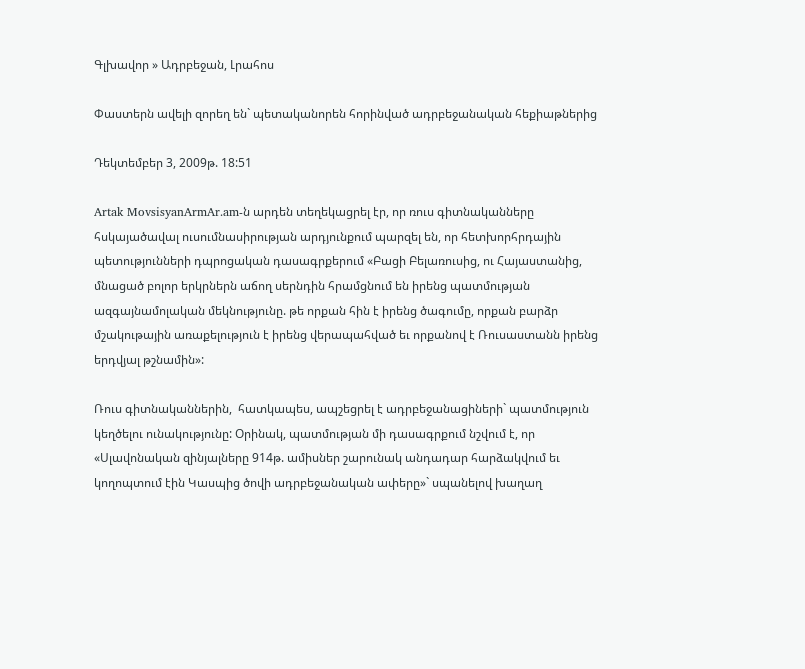Գլխավոր » Ադրբեջան, Լրահոս

Փաստերն ավելի զորեղ են` պետականորեն հորինված ադրբեջանական հեքիաթներից

Դեկտեմբեր 3, 2009թ. 18:51

Artak MovsisyanArmAr.am-ն արդեն տեղեկացրել էր, որ ռուս գիտնականները հսկայածավալ ուսումնասիրության արդյունքում պարզել են, որ հետխորհրդային պետությունների դպրոցական դասագրքերում «Բացի Բելառուսից, ու Հայաստանից, մնացած բոլոր երկրներն աճող սերնդին հրամցնում են իրենց պատմության ազգայնամոլական մեկնությունը. թե որքան հին է իրենց ծագումը, որքան բարձր մշակութային առաքելություն է իրենց վերապահված եւ որքանով է Ռուսաստանն իրենց երդվյալ թշնամին»:

Ռուս գիտնականներին,  հատկապես, ապշեցրել է ադրբեջանացիների` պատմություն կեղծելու ունակությունը: Օրինակ, պատմության մի դասագրքում նշվում է, որ «Սլավոնական զինյալները 914թ. ամիսներ շարունակ անդադար հարձակվում եւ կողոպտում էին Կասպից ծովի ադրբեջանական ափերը»` սպանելով խաղաղ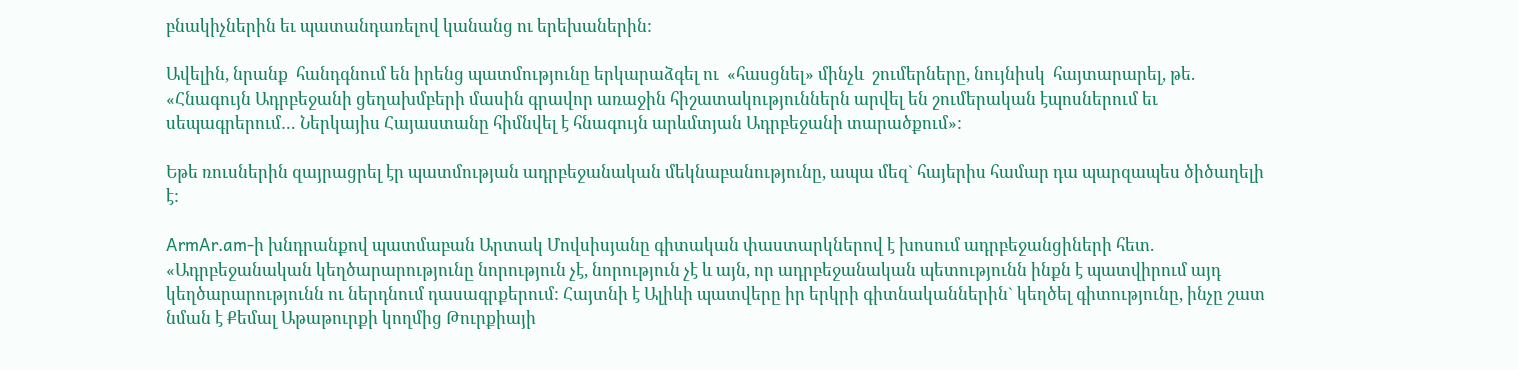բնակիչներին եւ պատանդառելով կանանց ու երեխաներին:

Ավելին, նրանք  հանդգնում են իրենց պատմությունը երկարաձգել ու  «հասցնել» մինչև  շումերները, նույնիսկ  հայտարարել, թե. «Հնագույն Ադրբեջանի ցեղախմբերի մասին գրավոր առաջին հիշատակություններն արվել են շումերական էպոսներում եւ սեպագրերում… Ներկայիս Հայաստանը հիմնվել է հնագույն արևմտյան Ադրբեջանի տարածքում»:

Եթե ռուսներին զայրացրել էր պատմության ադրբեջանական մեկնաբանությունը, ապա մեզ` հայերիս համար դա պարզապես ծիծաղելի է:

ArmAr.am-ի խնդրանքով պատմաբան Արտակ Մովսիսյանը գիտական փաստարկներով է խոսում ադրբեջանցիների հետ. «Ադրբեջանական կեղծարարությունը նորություն չէ, նորություն չէ և այն, որ ադրբեջանական պետությունն ինքն է պատվիրում այդ կեղծարարությունն ու ներդնում դասագրքերում: Հայտնի է Ալիևի պատվերը իր երկրի գիտնականներին` կեղծել գիտությունը, ինչը շատ նման է Քեմալ Աթաթուրքի կողմից Թուրքիայի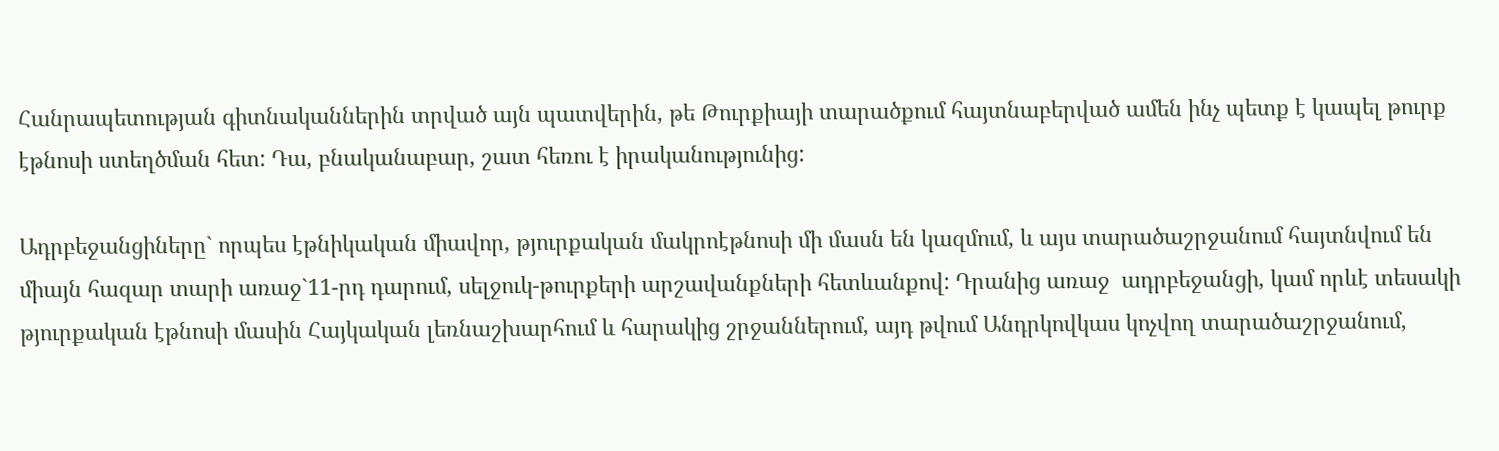Հանրապետության գիտնականներին տրված այն պատվերին, թե Թուրքիայի տարածքում հայտնաբերված ամեն ինչ պետք է կապել թուրք էթնոսի ստեղծման հետ: Դա, բնականաբար, շատ հեռու է իրականությունից:

Ադրբեջանցիները` որպես էթնիկական միավոր, թյուրքական մակրոէթնոսի մի մասն են կազմում, և այս տարածաշրջանում հայտնվում են միայն հազար տարի առաջ`11-րդ դարում, սելջուկ-թուրքերի արշավանքների հետևանքով: Դրանից առաջ  ադրբեջանցի, կամ որևէ տեսակի թյուրքական էթնոսի մասին Հայկական լեռնաշխարհում և հարակից շրջաններում, այդ թվում Անդրկովկաս կոչվող տարածաշրջանում,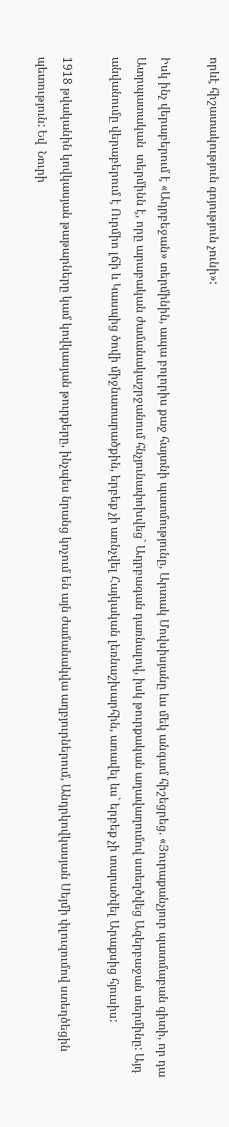որևէ հիշատակություն գոյություն չունի»:

Իսկ ինչ վերաբերում է «Ադրբեջան» տերմինին, ապա բոլորիս քաջ հայտնի պատմությունը, Արտակ Մովսիսյանը ևս մեկ անգամ հիշեցրեց. «Յուրաքանչյուր պատմաբան գիտի, որ դա Ատրպատական  տերմինն է, որը արաբական ժամանակաշրջանում հնչյունափոխվեց` Ադրբագան դառնալով, իսկ թուրքական աղավաղումով ստեղծվեց Ազերբաջան տերմինը: Այդ անվանումը վերաբերում է Ուրմիո լճի և Կասպից ծովի միջնատարածքին, երբեք չի առնչվել Հայկական լեռնաշխարհին, առավել ևս` երբեք չի տարածվել Արաքսից հյուսիս:

1918 թվականին կովկասյան թաթարները կամ կովկասյան թուրքերը, ինչպես նրանց կոչում են այն ժամանակվա աղբյուրներում, Անդրկովկասյան Սեյմի փլուզումով ստեղծեցին պետություն: Եվ  Նուրի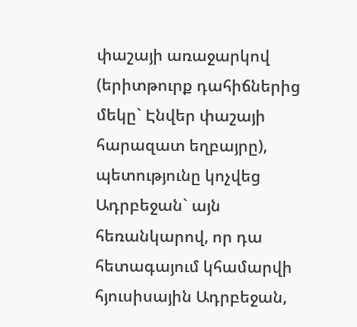փաշայի առաջարկով (երիտթուրք դահիճներից մեկը` Էնվեր փաշայի հարազատ եղբայրը), պետությունը կոչվեց Ադրբեջան` այն հեռանկարով, որ դա հետագայում կհամարվի հյուսիսային Ադրբեջան,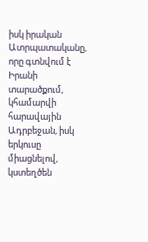իսկ իրական Ատրպատականը, որը գտնվում է Իրանի տարածքում, կհամարվի հարավային Ադրբեջան, իսկ երկուսը միացնելով, կստեղծեն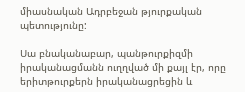միասնական Ադրբեջան թյուրքական պետությունը:

Սա բնականաբար, պանթուրքիզմի իրականացմանն ուղղված մի քայլ էր, որը երիտթուրքերն իրականացրեցին և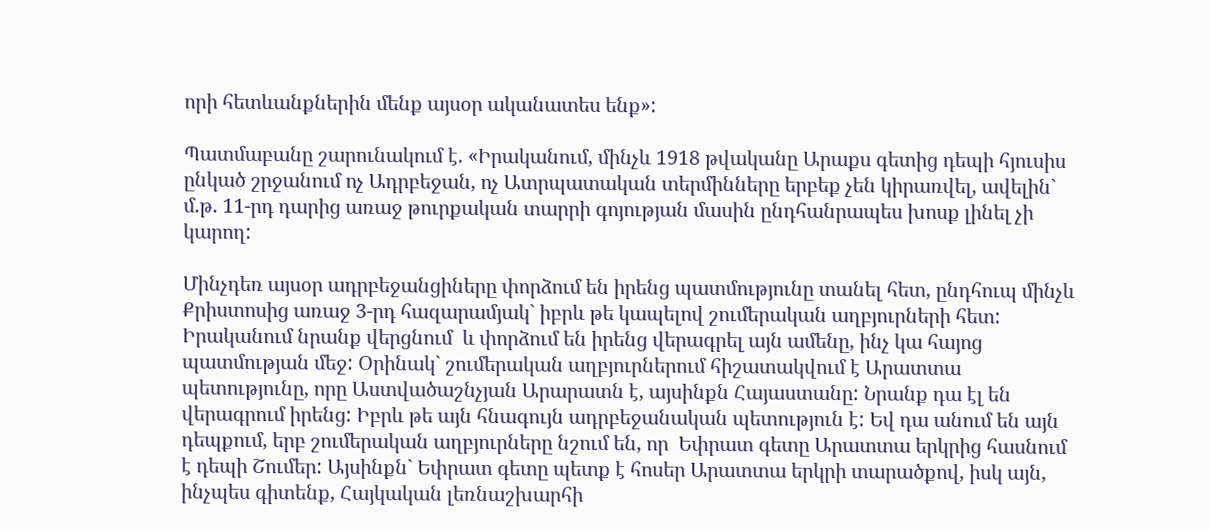որի հետևանքներին մենք այսօր ականատես ենք»:

Պատմաբանը շարունակում է. «Իրականում, մինչև 1918 թվականը Արաքս գետից դեպի հյուսիս ընկած շրջանում ոչ Ադրբեջան, ոչ Ատրպատական տերմինները երբեք չեն կիրառվել, ավելին` մ.թ. 11-րդ դարից առաջ թուրքական տարրի գոյության մասին ընդհանրապես խոսք լինել չի կարող:

Մինչդեռ այսօր ադրբեջանցիները փորձում են իրենց պատմությունը տանել հետ, ընդհուպ մինչև Քրիստոսից առաջ 3-րդ հազարամյակ` իբրև թե կապելով շումերական աղբյուրների հետ: Իրականում նրանք վերցնում  և փորձում են իրենց վերագրել այն ամենը, ինչ կա հայոց պատմության մեջ: Օրինակ` շումերական աղբյուրներում հիշատակվում է Արատտա պետությունը, որը Աստվածաշնչյան Արարատն է, այսինքն Հայաստանը: Նրանք դա էլ են վերագրում իրենց: Իբրև թե այն հնագույն ադրբեջանական պետություն է: Եվ դա անում են այն դեպքում, երբ շումերական աղբյուրները նշում են, որ  Եփրատ գետը Արատտա երկրից հասնում  է դեպի Շումեր: Այսինքն` Եփրատ գետը պետք է հոսեր Արատտա երկրի տարածքով, իսկ այն, ինչպես գիտենք, Հայկական լեռնաշխարհի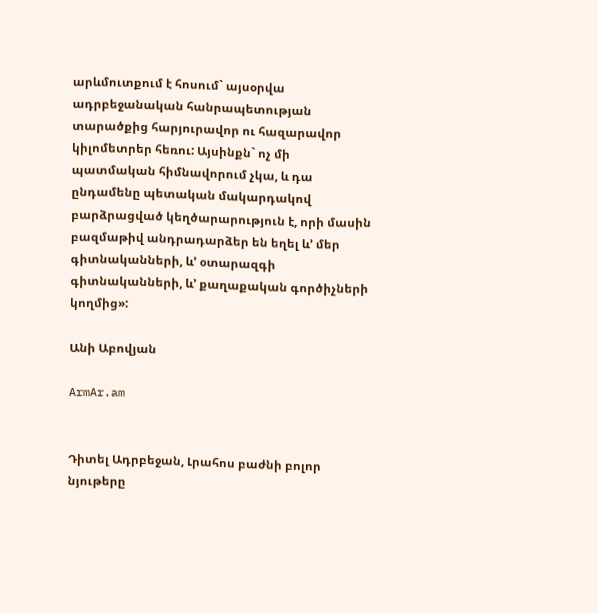արևմուտքում է հոսում` այսօրվա ադրբեջանական հանրապետության տարածքից հարյուրավոր ու հազարավոր կիլոմետրեր հեռու: Այսինքն` ոչ մի պատմական հիմնավորում չկա, և դա ընդամենը պետական մակարդակով բարձրացված կեղծարարություն է, որի մասին բազմաթիվ անդրադարձեր են եղել և’ մեր գիտնականների, և’ օտարազգի գիտնականների, և’ քաղաքական գործիչների կողմից»:

Անի Աբովյան

ArmAr.am


Դիտել Ադրբեջան, Լրահոս բաժնի բոլոր նյութերը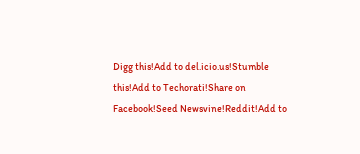Digg this!Add to del.icio.us!Stumble this!Add to Techorati!Share on Facebook!Seed Newsvine!Reddit!Add to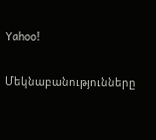Yahoo!

Մեկնաբանությունները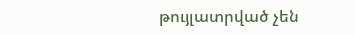թույլատրված չեն